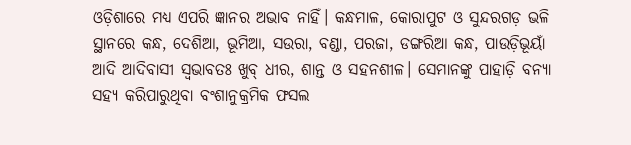ଓଡ଼ିଶାରେ ମଧ୍ୟ ଏପରି ଜ୍ଞାନର ଅଭାବ ନାହିଁ। କନ୍ଧମାଳ, କୋରାପୁଟ ଓ ସୁନ୍ଦରଗଡ଼ ଭଳି ସ୍ଥାନରେ କନ୍ଧ, ଦେଶିଆ, ଭୂମିଆ, ସଉରା, ବଣ୍ଡା, ପରଜା, ଡଙ୍ଗରିଆ କନ୍ଧ, ପାଉଡ଼ିଭୂୟାଁ ଆଦି ଆଦିବାସୀ ସ୍ବଭାବତଃ ଖୁବ୍‌ ଧୀର, ଶାନ୍ତ ଓ ସହନଶୀଳ। ସେମାନଙ୍କୁ ପାହାଡ଼ି ବନ୍ୟା ସହ୍ୟ କରିପାରୁଥିବା ବଂଶାନୁକ୍ରମିକ ଫସଲ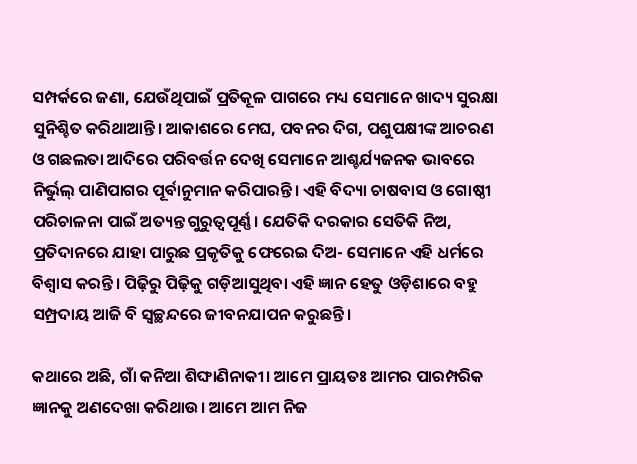ସମ୍ପର୍କରେ ଜଣା, ଯେଉଁଥିପାଇଁ ପ୍ରତିକୂଳ ପାଗରେ ମଧ୍ୟ ସେମାନେ ଖାଦ୍ୟ ସୁରକ୍ଷା ସୁନିଶ୍ଚିତ କରିଥାଆନ୍ତି। ଆକାଶରେ ମେଘ, ପବନର ଦିଗ, ପଶୁପକ୍ଷୀଙ୍କ ଆଚରଣ ଓ ଗଛଲତା ଆଦିରେ ପରିବର୍ତ୍ତନ ଦେଖି ସେମାନେ ଆଶ୍ଚର୍ଯ୍ୟଜନକ ଭାବରେ ନିର୍ଭୁଲ୍‌ ପାଣିପାଗର ପୂର୍ବାନୁମାନ କରିପାରନ୍ତି। ଏହି ବିଦ୍ୟା ଚାଷବାସ ଓ ଗୋଷ୍ଠୀ ପରିଚାଳନା ପାଇଁ ଅତ୍ୟନ୍ତ ଗୁରୁତ୍ୱପୂର୍ଣ୍ଣ। ଯେତିକି ଦରକାର ସେତିକି ନିଅ, ପ୍ରତିଦାନରେ ଯାହା ପାରୁଛ ପ୍ରକୃତିକୁ ଫେରେଇ ଦିଅ- ସେମାନେ ଏହି ଧର୍ମରେ ବିଶ୍ୱାସ କରନ୍ତି। ପିଢ଼ିରୁ ପିଢ଼ିକୁ ଗଡ଼ିଆସୁଥିବା ଏହି ଜ୍ଞାନ ହେତୁ ଓଡ଼ିଶାରେ ବହୁ ସମ୍ପ୍ରଦାୟ ଆଜି ବି ସ୍ବଚ୍ଛନ୍ଦରେ ଜୀବନଯାପନ କରୁଛନ୍ତି।

କଥାରେ ଅଛି, ଗାଁ କନିଆ ଶିଙ୍ଘାଣିନାକୀ। ଆମେ ପ୍ରାୟତଃ ଆମର ପାରମ୍ପରିକ ଜ୍ଞାନକୁ ଅଣଦେଖା କରିଥାଉ। ଆମେ ଆମ ନିଜ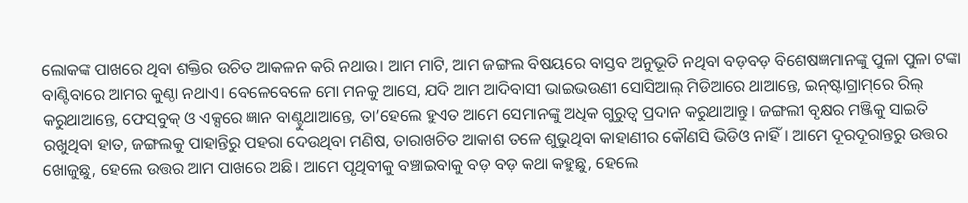ଲୋକଙ୍କ ପାଖରେ ଥିବା ଶକ୍ତିର ଉଚିତ ଆକଳନ କରି ନଥାଉ। ଆମ ମାଟି, ଆମ ଜଙ୍ଗଲ ବିଷୟରେ ବାସ୍ତବ ଅନୁଭୂତି ନଥିବା ବଡ଼ବଡ଼ ବିଶେଷଜ୍ଞମାନଙ୍କୁ ପୁଳା ପୁଳା ଟଙ୍କା ବାଣ୍ଟିବାରେ ଆମର କୁଣ୍ଠା ନଥାଏ। ବେଳେବେଳେ ମୋ ମନକୁ ଆସେ, ଯଦି ଆମ ଆଦିବାସୀ ଭାଇଭଉଣୀ ସୋସିଆଲ୍‌ ମିଡିଆରେ ଥାଆନ୍ତେ, ଇନ୍‌ଷ୍ଟାଗ୍ରାମ୍‌ରେ ରିଲ୍ କରୁଥାଆନ୍ତେ, ଫେସ୍‌ବୁକ୍ ଓ ଏକ୍ସରେ ଜ୍ଞାନ ବାଣ୍ଟୁଥାଆନ୍ତେ, ତା’ହେଲେ ହୁଏତ ଆମେ ସେମାନଙ୍କୁ ଅଧିକ ଗୁରୁତ୍ବ ପ୍ରଦାନ କରୁଥାଆନ୍ତୁ। ଜଙ୍ଗଲୀ ବୃକ୍ଷର ମଞ୍ଜିକୁ ସାଇତି ରଖୁଥିବା ହାତ, ଜଙ୍ଗଲକୁ ପାହାନ୍ତିରୁ ପହରା ଦେଉଥିବା ମଣିଷ, ତାରାଖଚିତ ଆକାଶ ତଳେ ଶୁଭୁଥିବା କାହାଣୀର କୌଣସି ଭିଡିଓ ନାହିଁ। ଆମେ ଦୂରଦୂରାନ୍ତରୁ ଉତ୍ତର ଖୋଜୁଛୁ, ହେଲେ ଉତ୍ତର ଆମ ପାଖରେ ଅଛି। ଆମେ ପୃଥିବୀକୁ ବଞ୍ଚାଇବାକୁ ବଡ଼ ବଡ଼ କଥା କହୁଛୁ, ହେଲେ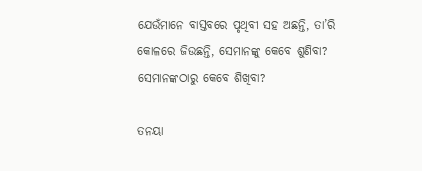ଯେଉଁମାନେ ବାସ୍ତବରେ ପୃଥିବୀ ସହ ଅଛନ୍ତି, ତା’ରି କୋଳରେ ଜିଉଛନ୍ତି, ସେମାନଙ୍କୁ କେବେ ଶୁଣିବା? ସେମାନଙ୍କଠାରୁ କେବେ ଶିଖିବା?

ତନୟା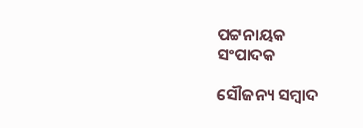ପଟ୍ଟନାୟକ
ସଂପାଦକ

ସୌଜନ୍ୟ ସମ୍ବାଦ